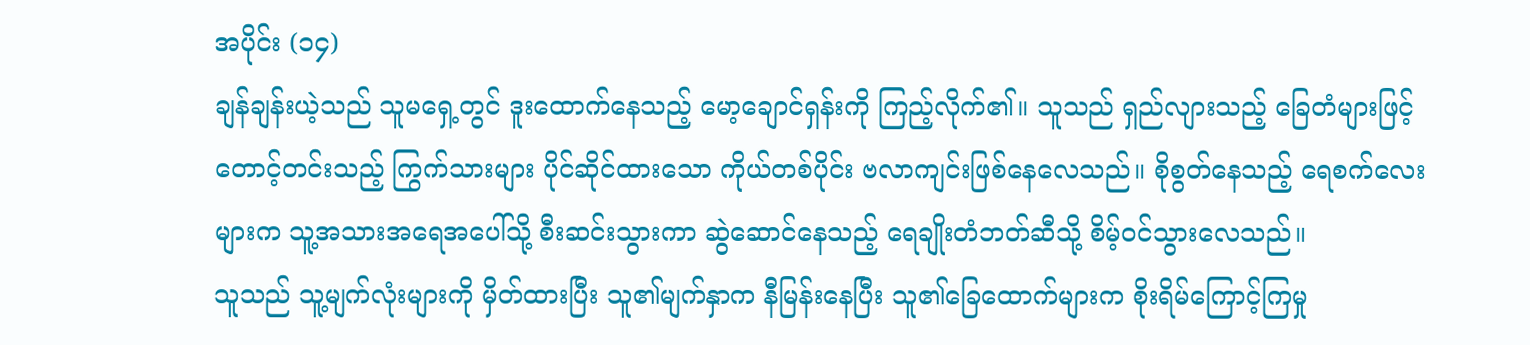အပိုင်း (၁၄)
ချန်ချန်းယဲ့သည် သူမရှေ့တွင် ဒူးထောက်နေသည့် မော့ချောင်ရှန်းကို ကြည့်လိုက်၏။ သူသည် ရှည်လျားသည့် ခြေတံများဖြင့် တောင့်တင်းသည့် ကြွက်သားများ ပိုင်ဆိုင်ထားသော ကိုယ်တစ်ပိုင်း ဗလာကျင်းဖြစ်နေလေသည်။ စိုစွတ်နေသည့် ရေစက်လေးများက သူ့အသားအရေအပေါ်သို့ စီးဆင်းသွားကာ ဆွဲဆောင်နေသည့် ရေချိုးတံဘတ်ဆီသို့ စိမ့်ဝင်သွားလေသည်။
သူသည် သူ့မျက်လုံးများကို မှိတ်ထားပြီး သူ၏မျက်နှာက နီမြန်းနေပြီး သူ၏ခြေထောက်များက စိုးရိမ်ကြောင့်ကြမှု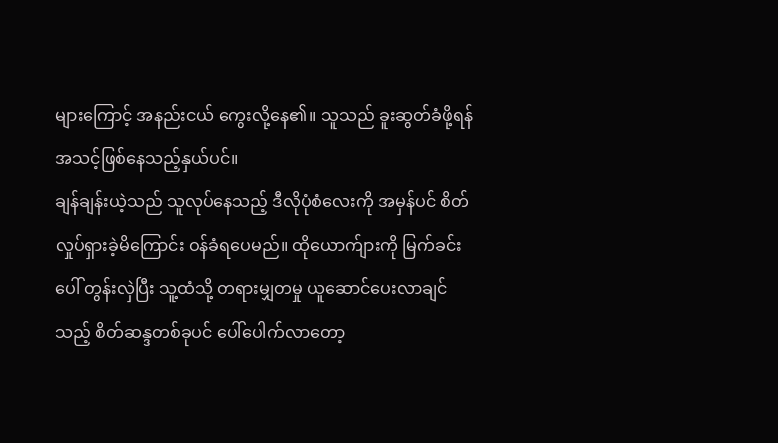များကြောင့် အနည်းငယ် ကွေးလို့နေ၏။ သူသည် ခူးဆွတ်ခံဖို့ရန် အသင့်ဖြစ်နေသည့်နှယ်ပင်။
ချန်ချန်းယဲ့သည် သူလုပ်နေသည့် ဒီလိုပုံစံလေးကို အမှန်ပင် စိတ်လှုပ်ရှားခဲ့မိကြောင်း ဝန်ခံရပေမည်။ ထိုယောက်ျားကို မြက်ခင်းပေါ် တွန်းလှဲပြီး သူ့ထံသို့ တရားမျှတမှု ယူဆောင်ပေးလာချင်သည့် စိတ်ဆန္ဒတစ်ခုပင် ပေါ်ပေါက်လာတော့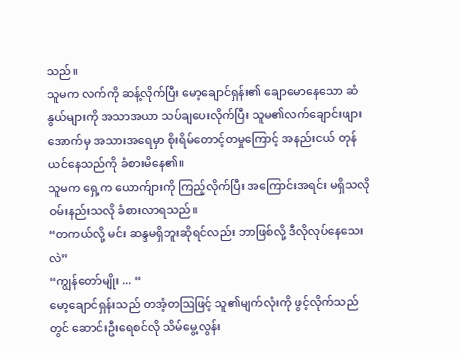သည်။
သူမက လက်ကို ဆန့်လိုက်ပြီး မော့ချောင်ရှန်း၏ ချောမောနေသော ဆံနွယ်များကို အသာအယာ သပ်ချပေးလိုက်ပြီး သူမ၏လက်ချောင်းဖျားအောက်မှ အသားအရေမှာ စိုးရိမ်တောင့်တမှုကြောင့် အနည်းငယ် တုန်ယင်နေသည်ကို ခံစားမိနေ၏။
သူမက ရှေ့က ယောက်ျားကို ကြည့်လိုက်ပြီး အကြောင်းအရင်း မရှိသလို ဝမ်းနည်းသလို ခံစားလာရသည်။
“တကယ်လို့ မင်း ဆန္ဒမရှိဘူးဆိုရင်လည်း ဘာဖြစ်လို့ ဒီလိုလုပ်နေသေးလဲ”
“ကျွန်တော်မျိုး ... “
မော့ချောင်ရှန်းသည် တအံ့တဩဖြင့် သူ၏မျက်လုံးကို ဖွင့်လိုက်သည်တွင် ဆောင်းဦးရေစင်လို သိမ်မွေ့လွန်း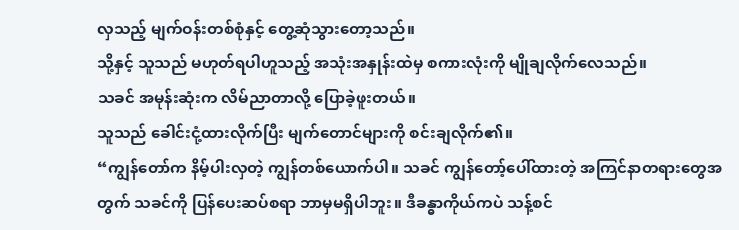လှသည့် မျက်ဝန်းတစ်စုံနှင့် တွေ့ဆုံသွားတော့သည်။
သို့နှင့် သူသည် မဟုတ်ရပါဟူသည့် အသုံးအနှုန်းထဲမှ စကားလုံးကို မျိုချလိုက်လေသည်။
သခင် အမုန်းဆုံးက လိမ်ညာတာလို့ ပြောခဲ့ဖူးတယ်။
သူသည် ခေါင်းငုံ့ထားလိုက်ပြီး မျက်တောင်များကို စင်းချလိုက်၏။
“ကျွန်တော်က နိမ့်ပါးလှတဲ့ ကျွန်တစ်ယောက်ပါ။ သခင် ကျွန်တော့်ပေါ်ထားတဲ့ အကြင်နာတရားတွေအတွက် သခင်ကို ပြန်ပေးဆပ်စရာ ဘာမှမရှိပါဘူး။ ဒီခန္ဓာကိုယ်ကပဲ သန့်စင်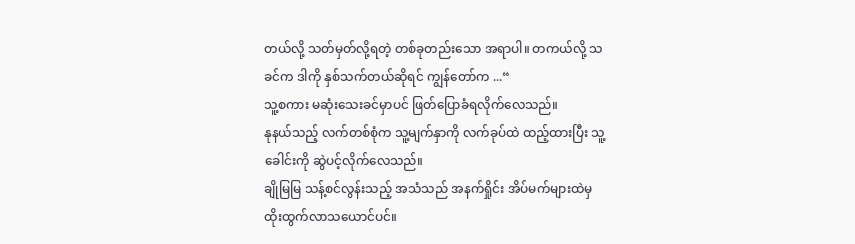တယ်လို့ သတ်မှတ်လို့ရတဲ့ တစ်ခုတည်းသော အရာပါ။ တကယ်လို့ သခင်က ဒါကို နှစ်သက်တယ်ဆိုရင် ကျွန်တော်က ...“
သူ့စကား မဆုံးသေးခင်မှာပင် ဖြတ်ပြောခံရလိုက်လေသည်။
နုနယ်သည့် လက်တစ်စုံက သူ့မျက်နှာကို လက်ခုပ်ထဲ ထည့်ထားပြီး သူ့ခေါင်းကို ဆွဲပင့်လိုက်လေသည်။
ချိုမြမြ သန့်စင်လွန်းသည့် အသံသည် အနက်ရှိုင်း အိပ်မက်များထဲမှ ထိုးထွက်လာသယောင်ပင်။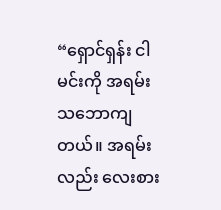“ရှောင်ရှန်း ငါ မင်းကို အရမ်းသဘောကျတယ်။ အရမ်းလည်း လေးစား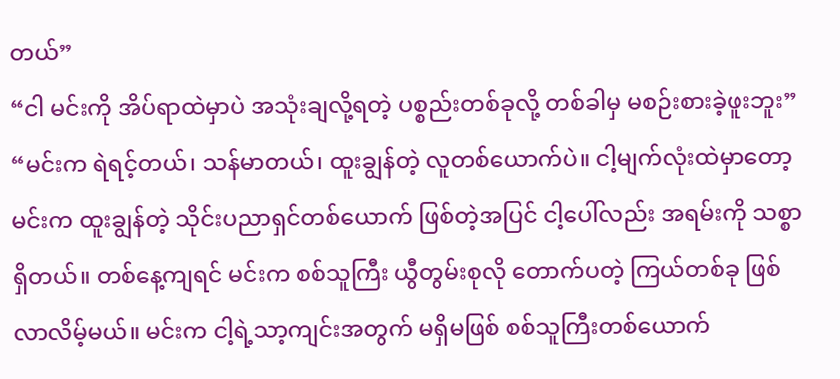တယ်”
“ငါ မင်းကို အိပ်ရာထဲမှာပဲ အသုံးချလို့ရတဲ့ ပစ္စည်းတစ်ခုလို့ တစ်ခါမှ မစဉ်းစားခဲ့ဖူးဘူး”
“မင်းက ရဲရင့်တယ်၊ သန်မာတယ်၊ ထူးချွန်တဲ့ လူတစ်ယောက်ပဲ။ ငါ့မျက်လုံးထဲမှာတော့ မင်းက ထူးချွန်တဲ့ သိုင်းပညာရှင်တစ်ယောက် ဖြစ်တဲ့အပြင် ငါ့ပေါ်လည်း အရမ်းကို သစ္စာရှိတယ်။ တစ်နေ့ကျရင် မင်းက စစ်သူကြီး ယွီတွမ်းစုလို တောက်ပတဲ့ ကြယ်တစ်ခု ဖြစ်လာလိမ့်မယ်။ မင်းက ငါ့ရဲ့သာ့ကျင်းအတွက် မရှိမဖြစ် စစ်သူကြီးတစ်ယောက်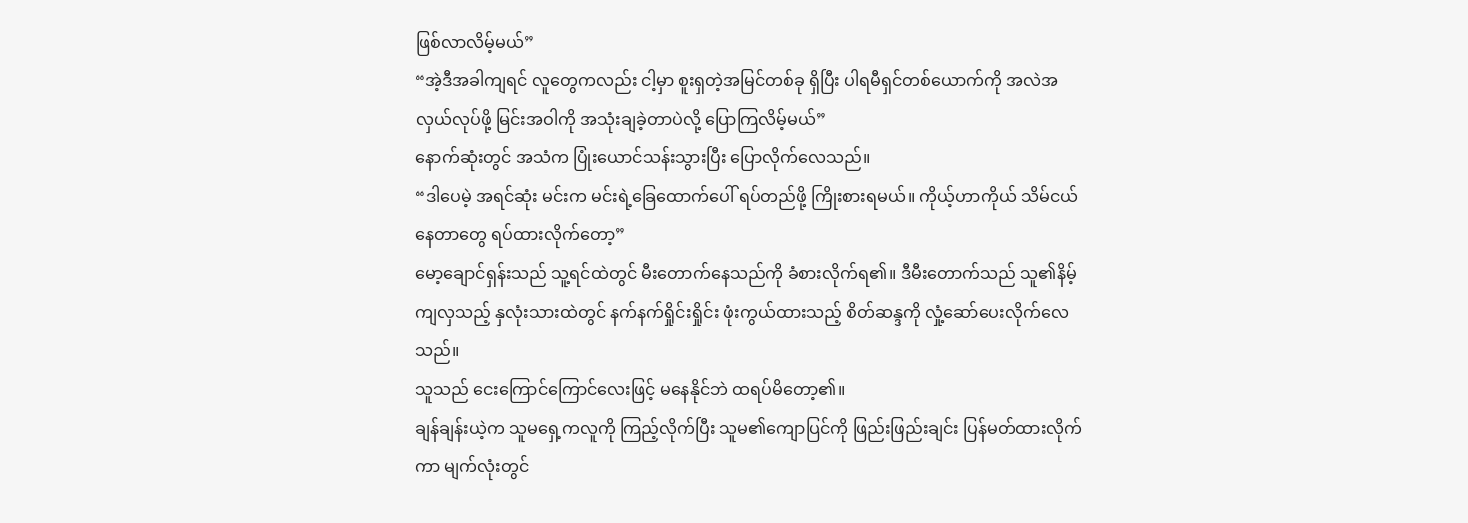ဖြစ်လာလိမ့်မယ်”
“အဲ့ဒီအခါကျရင် လူတွေကလည်း ငါ့မှာ စူးရှတဲ့အမြင်တစ်ခု ရှိပြီး ပါရမီရှင်တစ်ယောက်ကို အလဲအလှယ်လုပ်ဖို့ မြင်းအဝါကို အသုံးချခဲ့တာပဲလို့ ပြောကြလိမ့်မယ်”
နောက်ဆုံးတွင် အသံက ပြုံးယောင်သန်းသွားပြီး ပြောလိုက်လေသည်။
“ဒါပေမဲ့ အရင်ဆုံး မင်းက မင်းရဲ့ခြေထောက်ပေါ် ရပ်တည်ဖို့ ကြိုးစားရမယ်။ ကိုယ့်ဟာကိုယ် သိမ်ငယ်နေတာတွေ ရပ်ထားလိုက်တော့”
မော့ချောင်ရှန်းသည် သူ့ရင်ထဲတွင် မီးတောက်နေသည်ကို ခံစားလိုက်ရ၏။ ဒီမီးတောက်သည် သူ၏နိမ့်ကျလှသည့် နှလုံးသားထဲတွင် နက်နက်ရှိုင်းရှိုင်း ဖုံးကွယ်ထားသည့် စိတ်ဆန္ဒကို လှုံ့ဆော်ပေးလိုက်လေသည်။
သူသည် ငေးကြောင်ကြောင်လေးဖြင့် မနေနိုင်ဘဲ ထရပ်မိတော့၏။
ချန်ချန်းယဲ့က သူမရှေ့ကလူကို ကြည့်လိုက်ပြီး သူမ၏ကျောပြင်ကို ဖြည်းဖြည်းချင်း ပြန်မတ်ထားလိုက်ကာ မျက်လုံးတွင်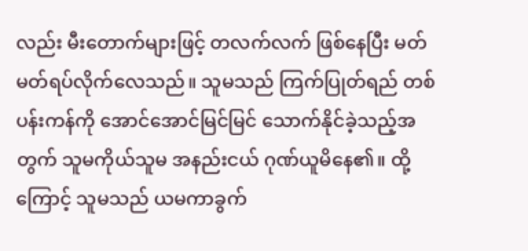လည်း မီးတောက်များဖြင့် တလက်လက် ဖြစ်နေပြီး မတ်မတ်ရပ်လိုက်လေသည်။ သူမသည် ကြက်ပြုတ်ရည် တစ်ပန်းကန်ကို အောင်အောင်မြင်မြင် သောက်နိုင်ခဲ့သည့်အတွက် သူမကိုယ်သူမ အနည်းငယ် ဂုဏ်ယူမိနေ၏။ ထို့ကြောင့် သူမသည် ယမကာခွက်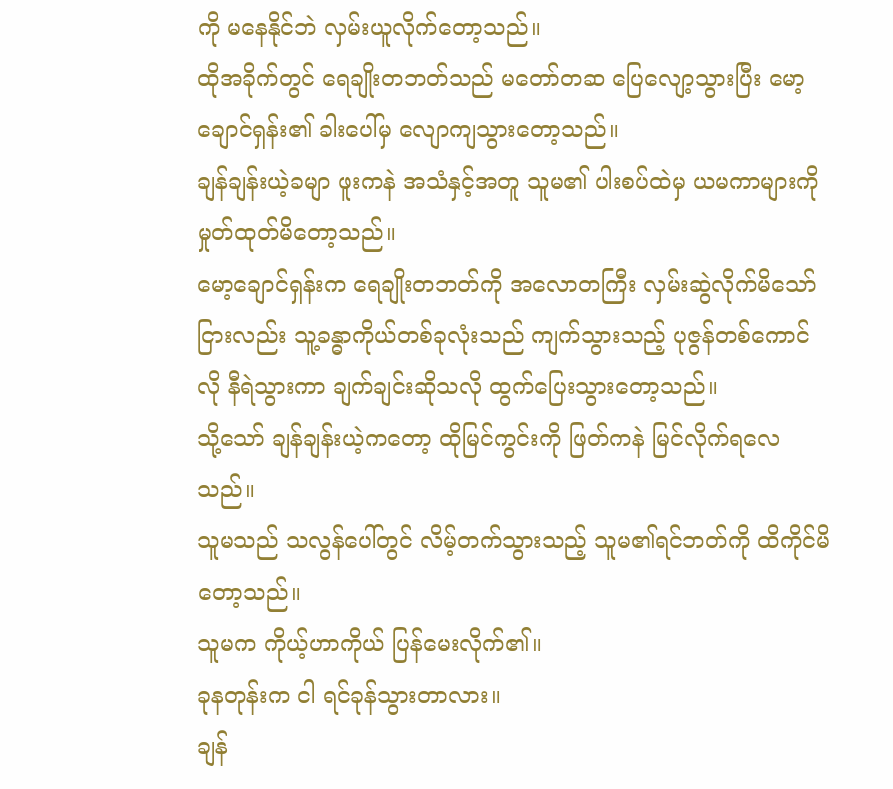ကို မနေနိုင်ဘဲ လှမ်းယူလိုက်တော့သည်။
ထိုအခိုက်တွင် ရေချိုးတဘတ်သည် မတော်တဆ ပြေလျော့သွားပြီး မော့ချောင်ရှန်း၏ ခါးပေါ်မှ လျောကျသွားတော့သည်။
ချန်ချန်းယဲ့ခမျာ ဖူးကနဲ အသံနှင့်အတူ သူမ၏ ပါးစပ်ထဲမှ ယမကာများကို မှုတ်ထုတ်မိတော့သည်။
မော့ချောင်ရှန်းက ရေချိုးတဘတ်ကို အလောတကြီး လှမ်းဆွဲလိုက်မိသော်ငြားလည်း သူ့ခန္ဓာကိုယ်တစ်ခုလုံးသည် ကျက်သွားသည့် ပုဇွန်တစ်ကောင်လို နီရဲသွားကာ ချက်ချင်းဆိုသလို ထွက်ပြေးသွားတော့သည်။
သို့သော် ချန်ချန်းယဲ့ကတော့ ထိုမြင်ကွင်းကို ဖြတ်ကနဲ မြင်လိုက်ရလေသည်။
သူမသည် သလွန်ပေါ်တွင် လိမ့်တက်သွားသည့် သူမ၏ရင်ဘတ်ကို ထိကိုင်မိတော့သည်။
သူမက ကိုယ့်ဟာကိုယ် ပြန်မေးလိုက်၏။
ခုနတုန်းက ငါ ရင်ခုန်သွားတာလား။
ချန်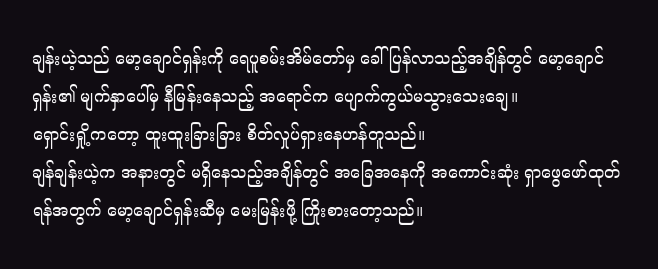ချန်းယဲ့သည် မော့ချောင်ရှန်းကို ရေပူစမ်းအိမ်တော်မှ ခေါ်ပြန်လာသည့်အချိန်တွင် မော့ချောင်ရှန်း၏ မျက်နှာပေါ်မှ နီမြန်းနေသည့် အရောင်က ပျောက်ကွယ်မသွားသေးချေ။
ရှောင်းရှို့ကတော့ ထူးထူးခြားခြား စိတ်လှုပ်ရှားနေဟန်တူသည်။
ချန်ချန်းယဲ့က အနားတွင် မရှိနေသည့်အချိန်တွင် အခြေအနေကို အကောင်းဆုံး ရှာဖွေဖော်ထုတ်ရန်အတွက် မော့ချောင်ရှန်းဆီမှ မေးမြန်းဖို့ ကြိုးစားတော့သည်။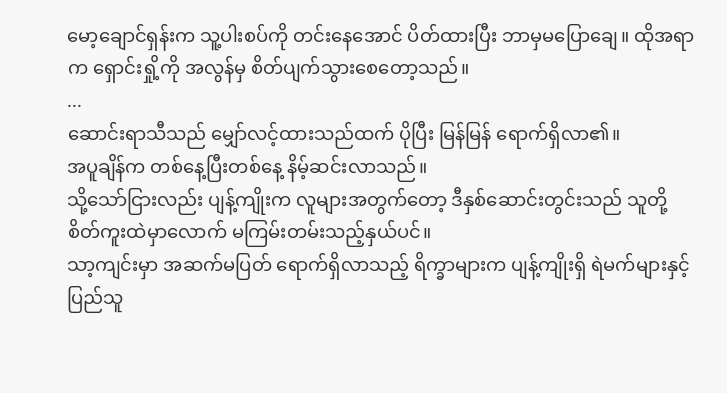မော့ချောင်ရှန်းက သူ့ပါးစပ်ကို တင်းနေအောင် ပိတ်ထားပြီး ဘာမှမပြောချေ။ ထိုအရာက ရှောင်းရှို့ကို အလွန်မှ စိတ်ပျက်သွားစေတော့သည်။
...
ဆောင်းရာသီသည် မျှော်လင့်ထားသည်ထက် ပိုပြီး မြန်မြန် ရောက်ရှိလာ၏။
အပူချိန်က တစ်နေ့ပြီးတစ်နေ့ နိမ့်ဆင်းလာသည်။
သို့သော်ငြားလည်း ပျန့်ကျိုးက လူများအတွက်တော့ ဒီနှစ်ဆောင်းတွင်းသည် သူတို့ စိတ်ကူးထဲမှာလောက် မကြမ်းတမ်းသည့်နှယ်ပင်။
သာ့ကျင်းမှာ အဆက်မပြတ် ရောက်ရှိလာသည့် ရိက္ခာများက ပျန့်ကျိုးရှိ ရဲမက်များနှင့် ပြည်သူ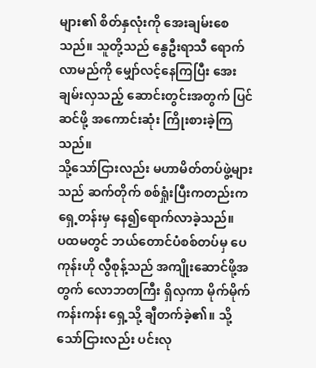များ၏ စိတ်နှလုံးကို အေးချမ်းစေသည်။ သူတို့သည် နွေဦးရာသီ ရောက်လာမည်ကို မျှော်လင့်နေကြပြီး အေးချမ်းလှသည့် ဆောင်းတွင်းအတွက် ပြင်ဆင်ဖို့ အကောင်းဆုံး ကြိုးစားခဲ့ကြသည်။
သို့သော်ငြားလည်း မဟာမိတ်တပ်ဖွဲ့များသည် ဆက်တိုက် စစ်ရှုံးပြီးကတည်းက ရှေ့တန်းမှ နေ၍ရောက်လာခဲ့သည်။
ပထမတွင် ဘယ်တောင်ပံစစ်တပ်မှ ပေကုန်းဟို လွီစုန့်သည် အကျိုးဆောင်ဖို့အတွက် လောဘတကြီး ရှိလှကာ မိုက်မိုက်ကန်းကန်း ရှေ့သို့ ချီတက်ခဲ့၏။ သို့သော်ငြားလည်း ပင်းလု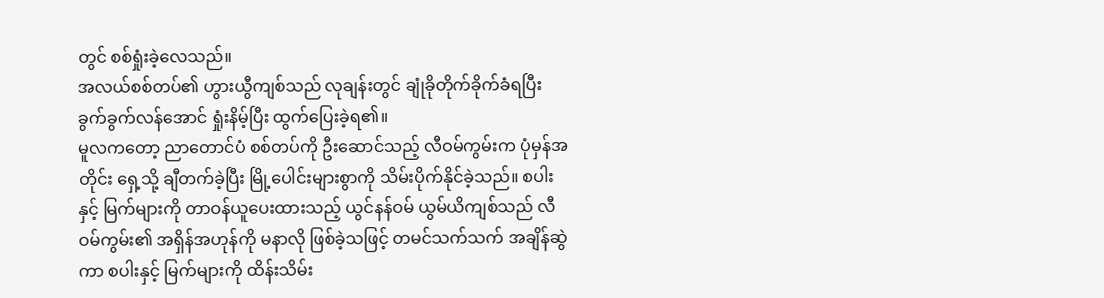တွင် စစ်ရှုံးခဲ့လေသည်။
အလယ်စစ်တပ်၏ ဟွားယွီကျစ်သည် လုချန်းတွင် ချုံခိုတိုက်ခိုက်ခံရပြီး ခွက်ခွက်လန်အောင် ရှုံးနိမ့်ပြီး ထွက်ပြေးခဲ့ရ၏။
မူလကတော့ ညာတောင်ပံ စစ်တပ်ကို ဦးဆောင်သည့် လီဝမ်ကွမ်းက ပုံမှန်အတိုင်း ရှေ့သို့ ချီတက်ခဲ့ပြီး မြို့ပေါင်းများစွာကို သိမ်းပိုက်နိုင်ခဲ့သည်။ စပါးနှင့် မြက်များကို တာဝန်ယူပေးထားသည့် ယွင်နန်ဝမ် ယွမ်ယိကျစ်သည် လီဝမ်ကွမ်း၏ အရှိန်အဟုန်ကို မနာလို ဖြစ်ခဲ့သဖြင့် တမင်သက်သက် အချိန်ဆွဲကာ စပါးနှင့် မြက်များကို ထိန်းသိမ်း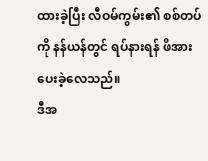ထားခဲ့ပြီး လီဝမ်ကွမ်း၏ စစ်တပ်ကို နန်ယန်တွင် ရပ်နားရန် ဖိအားပေးခဲ့လေသည်။
ဒီအ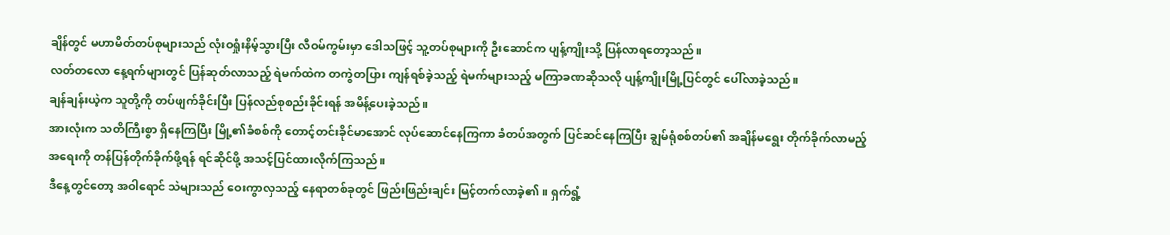ချိန်တွင် မဟာမိတ်တပ်စုများသည် လုံးဝရှုံးနိမ့်သွားပြီး လီဝမ်ကွမ်းမှာ ဒေါသဖြင့် သူ့တပ်စုများကို ဦးဆောင်က ပျန့်ကျိုးသို့ ပြန်လာရတော့သည်။
လတ်တလော နေ့ရက်များတွင် ပြန်ဆုတ်လာသည့် ရဲမက်ထဲက တကွဲတပြား ကျန်ရစ်ခဲ့သည့် ရဲမက်များသည့် မကြာခဏဆိုသလို ပျန့်ကျိုးမြို့ပြင်တွင် ပေါ်လာခဲ့သည်။
ချန်ချန်းယဲ့က သူတို့ကို တပ်ဖျက်ခိုင်းပြီး ပြန်လည်စုစည်းခိုင်းရန် အမိန့်ပေးခဲ့သည်။
အားလုံးက သတိကြီးစွာ ရှိနေကြပြီး မြို့၏ခံစစ်ကို တောင့်တင်းခိုင်မာအောင် လုပ်ဆောင်နေကြကာ ခံတပ်အတွက် ပြင်ဆင်နေကြပြီး ချွမ်ရုံစစ်တပ်၏ အချိန်မရွေး တိုက်ခိုက်လာမည့်အရေးကို တန်ပြန်တိုက်ခိုက်ဖို့ရန် ရင်ဆိုင်ဖို့ အသင့်ပြင်ထားလိုက်ကြသည်။
ဒီနေ့တွင်တော့ အဝါရောင် သဲများသည် ဝေးကွာလှသည့် နေရာတစ်ခုတွင် ဖြည်းဖြည်းချင်း မြင့်တက်လာခဲ့၏။ ရှက်ရွံ့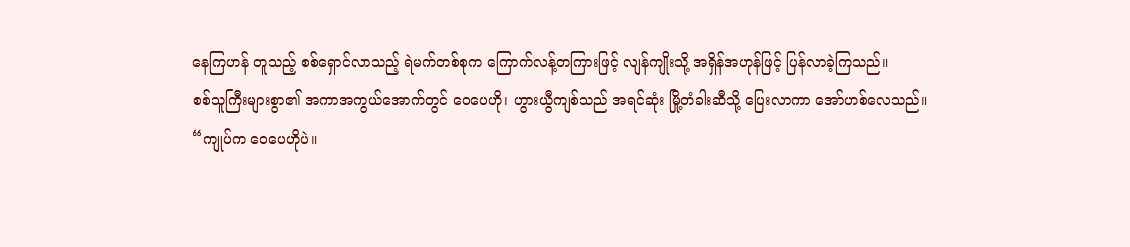နေကြဟန် တူသည့် စစ်ရှောင်လာသည့် ရဲမက်တစ်စုက ကြောက်လန့်တကြားဖြင့် လျန်ကျိုးသို့ အရှိန်အဟုန်ဖြင့် ပြန်လာခဲ့ကြသည်။
စစ်သူကြီးများစွာ၏ အကာအကွယ်အောက်တွင် ဝေပေဟို၊ ဟွားယွီကျစ်သည် အရင်ဆုံး မြို့တံခါးဆီသို့ ပြေးလာကာ အော်ဟစ်လေသည်။
“ကျုပ်က ဝေပေဟိုပဲ။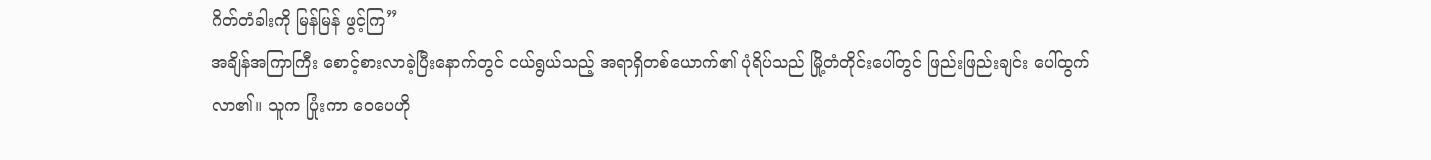ဂိတ်တံခါးကို မြန်မြန် ဖွင့်ကြ”
အချိန်အကြာကြီး စောင့်စားလာခဲ့ပြီးနောက်တွင် ငယ်ရွယ်သည့် အရာရှိတစ်ယောက်၏ ပုံရိပ်သည် မြို့တံတိုင်းပေါ်တွင် ဖြည်းဖြည်းချင်း ပေါ်ထွက်လာ၏။ သူက ပြုံးကာ ဝေပေဟို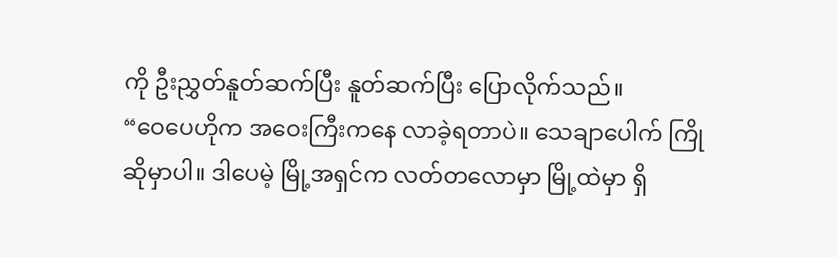ကို ဦးညွှတ်နူတ်ဆက်ပြီး နူတ်ဆက်ပြီး ပြောလိုက်သည်။
“ဝေပေဟိုက အဝေးကြီးကနေ လာခဲ့ရတာပဲ။ သေချာပေါက် ကြိုဆိုမှာပါ။ ဒါပေမဲ့ မြို့အရှင်က လတ်တလောမှာ မြို့ထဲမှာ ရှိ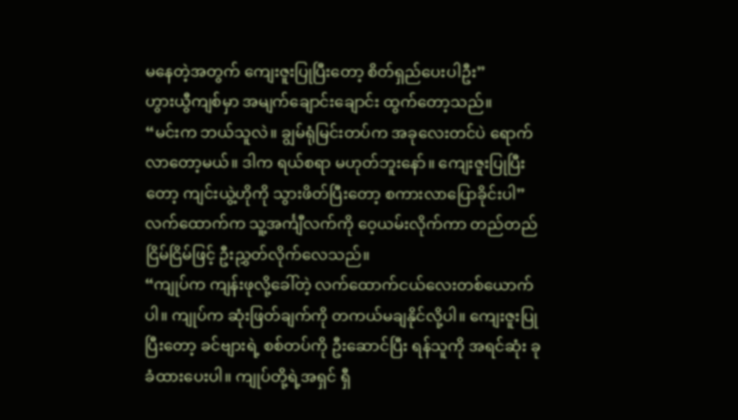မနေတဲ့အတွက် ကျေးဇူးပြုပြီးတော့ စိတ်ရှည်ပေးပါဦး”
ဟွားယွီကျစ်မှာ အမျက်ချောင်းချောင်း ထွက်တော့သည်။
“မင်းက ဘယ်သူလဲ။ ချွမ်ရုံမြင်းတပ်က အခုလေးတင်ပဲ ရောက်လာတော့မယ်။ ဒါက ရယ်စရာ မဟုတ်ဘူးနော်။ ကျေးဇူးပြုပြီးတော့ ကျင်းယွဲ့ဟိုကို သွားဖိတ်ပြီးတော့ စကားလာပြောခိုင်းပါ”
လက်ထောက်က သူ့အင်္ကျီလက်ကို ဝေ့ယမ်းလိုက်ကာ တည်တည်ငြိမ်ငြိမ်ဖြင့် ဦးညွှတ်လိုက်လေသည်။
“ကျုပ်က ကျန်းဖုလို့ခေါ်တဲ့ လက်ထောက်ငယ်လေးတစ်ယောက်ပါ။ ကျုပ်က ဆုံးဖြတ်ချက်ကို တကယ်မချနိုင်လို့ပါ။ ကျေးဇူးပြုပြီးတော့ ခင်ဗျားရဲ့ စစ်တပ်ကို ဦးဆောင်ပြီး ရန်သူကို အရင်ဆုံး ခုခံထားပေးပါ။ ကျုပ်တို့ရဲ့အရှင် ရှီ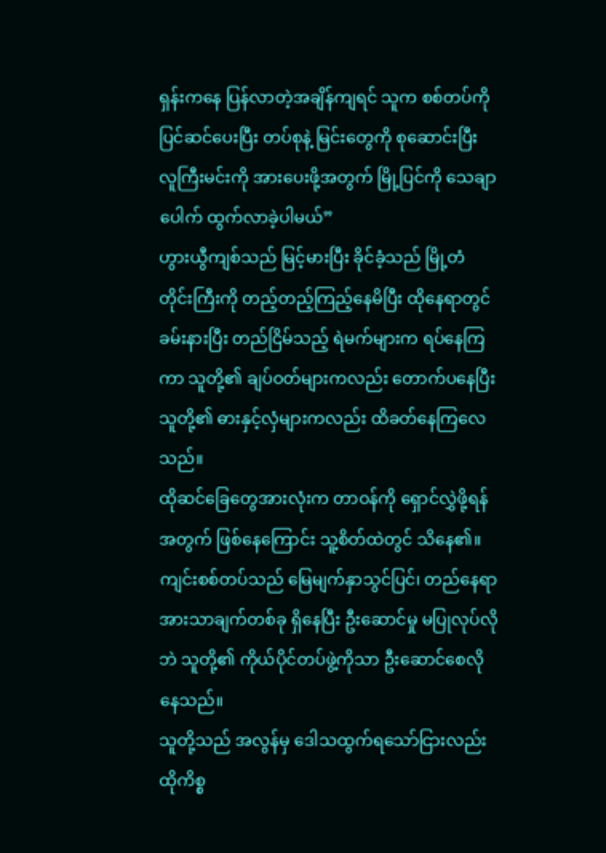ရှန်းကနေ ပြန်လာတဲ့အချိန်ကျရင် သူက စစ်တပ်ကို ပြင်ဆင်ပေးပြီး တပ်စုနဲ့ မြင်းတွေကို စုဆောင်းပြီး လူကြီးမင်းကို အားပေးဖို့အတွက် မြို့ပြင်ကို သေချာပေါက် ထွက်လာခဲ့ပါမယ်”
ဟွားယွီကျစ်သည် မြင့်မားပြီး ခိုင်ခံ့သည် မြို့တံတိုင်းကြီးကို တည့်တည့်ကြည့်နေမိပြီး ထိုနေရာတွင် ခမ်းနားပြီး တည်ငြိမ်သည့် ရဲမက်များက ရပ်နေကြကာ သူတို့၏ ချပ်ဝတ်များကလည်း တောက်ပနေပြီး သူတို့၏ ဓားနှင့်လှံများကလည်း ထိခတ်နေကြလေသည်။
ထိုဆင်ခြေတွေအားလုံးက တာဝန်ကို ရှောင်လွှဲဖို့ရန်အတွက် ဖြစ်နေကြောင်း သူ့စိတ်ထဲတွင် သိနေ၏။ ကျင်းစစ်တပ်သည် မြေမျက်နှာသွင်ပြင်၊ တည်နေရာ အားသာချက်တစ်ခု ရှိနေပြီး ဦးဆောင်မှု မပြုလုပ်လိုဘဲ သူတို့၏ ကိုယ်ပိုင်တပ်ဖွဲ့ကိုသာ ဦးဆောင်စေလိုနေသည်။
သူတို့သည် အလွန်မှ ဒေါသထွက်ရသော်ငြားလည်း ထိုကိစ္စ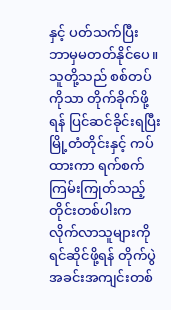နှင့် ပတ်သက်ပြီး ဘာမှမတတ်နိုင်ပေ။ သူတို့သည် စစ်တပ်ကိုသာ တိုက်ခိုက်ဖို့ရန် ပြင်ဆင်ခိုင်းရပြီး မြို့တံတိုင်းနှင့် ကပ်ထားကာ ရက်စက်ကြမ်းကြုတ်သည့် တိုင်းတစ်ပါးက လိုက်လာသူများကို ရင်ဆိုင်ဖို့ရန် တိုက်ပွဲအခင်းအကျင်းတစ်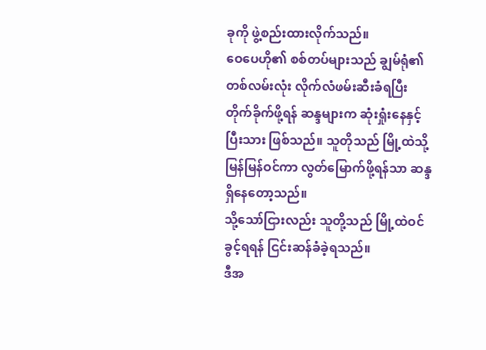ခုကို ဖွဲ့စည်းထားလိုက်သည်။
ဝေပေဟို၏ စစ်တပ်များသည် ချွမ်ရုံ၏ တစ်လမ်းလုံး လိုက်လံဖမ်းဆီးခံရပြီး တိုက်ခိုက်ဖို့ရန် ဆန္ဒများက ဆုံးရှုံးနေနှင့်ပြီးသား ဖြစ်သည်။ သူတိုသည် မြို့ထဲသို့ မြန်မြန်ဝင်ကာ လွတ်မြောက်ဖို့ရန်သာ ဆန္ဒရှိနေတော့သည်။
သို့သော်ငြားလည်း သူတို့သည် မြို့ထဲဝင်ခွင့်ရရန် ငြင်းဆန်ခံခဲ့ရသည်။
ဒီအ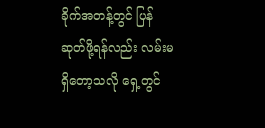ခိုက်အတန့်တွင် ပြန်ဆုတ်ဖို့ရန်လည်း လမ်းမရှိတော့သလို ရှေ့တွင်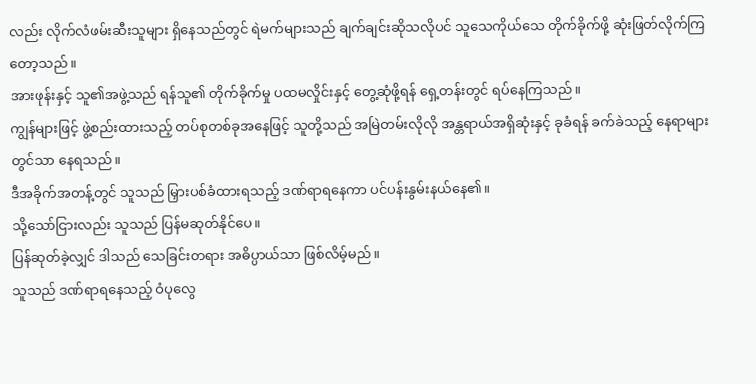လည်း လိုက်လံဖမ်းဆီးသူများ ရှိနေသည်တွင် ရဲမက်များသည် ချက်ချင်းဆိုသလိုပင် သူသေကိုယ်သေ တိုက်ခိုက်ဖို့ ဆုံးဖြတ်လိုက်ကြတော့သည်။
အားဖုန်းနှင့် သူ၏အဖွဲ့သည် ရန်သူ၏ တိုက်ခိုက်မှု ပထမလှိုင်းနှင့် တွေ့ဆုံဖို့ရန် ရှေ့တန်းတွင် ရပ်နေကြသည်။
ကျွန်များဖြင့် ဖွဲ့စည်းထားသည့် တပ်စုတစ်ခုအနေဖြင့် သူတို့သည် အမြဲတမ်းလိုလို အန္တရာယ်အရှိဆုံးနှင့် ခုခံရန် ခက်ခဲသည့် နေရာများတွင်သာ နေရသည်။
ဒီအခိုက်အတန့်တွင် သူသည် မြှားပစ်ခံထားရသည့် ဒဏ်ရာရနေကာ ပင်ပန်းနွမ်းနယ်နေ၏။
သို့သော်ငြားလည်း သူသည် ပြန်မဆုတ်နိုင်ပေ။
ပြန်ဆုတ်ခဲ့လျှင် ဒါသည် သေခြင်းတရား အဓိပ္ပာယ်သာ ဖြစ်လိမ့်မည်။
သူသည် ဒဏ်ရာရနေသည့် ဝံပုလွေ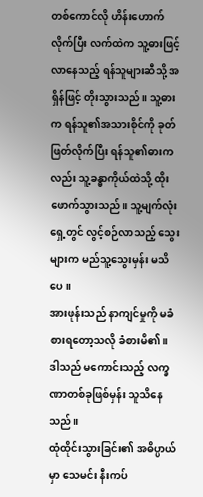တစ်ကောင်လို ဟိန်းဟောက်လိုက်ပြီး လက်ထဲက သူ့ဓားဖြင့် လာနေသည့် ရန်သူများဆီသို့ အရှိန်ဖြင့် တိုးသွားသည်။ သူ့ဓားက ရန်သူ၏အသားစိုင်ကို ခုတ်ဖြတ်လိုက်ပြီး ရန်သူ၏ဓားကလည်း သူ့ခန္ဓာကိုယ်ထဲသို့ ထိုးဖောက်သွားသည်။ သူ့မျက်လုံးရှေ့တွင် လွင့်စဉ်လာသည့် သွေးများက မည်သူ့သွေးမှန်း မသိပေ။
အားဖုန်းသည် နာကျင်မှုကို မခံစားရတော့သလို ခံစားမိ၏။
ဒါသည် မကောင်းသည့် လက္ခဏာတစ်ခုဖြစ်မှန်း သူသိနေသည်။
ထုံထိုင်းသွားခြင်း၏ အဓိပ္ပာယ်မှာ သေမင်း နီးကပ်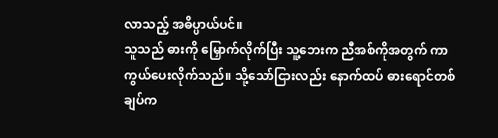လာသည့် အဓိပ္ပာယ်ပင်။
သူသည် ဓားကို မြှောက်လိုက်ပြီး သူ့ဘေးက ညီအစ်ကိုအတွက် ကာကွယ်ပေးလိုက်သည်။ သို့သော်ငြားလည်း နောက်ထပ် ဓားရောင်တစ်ချပ်က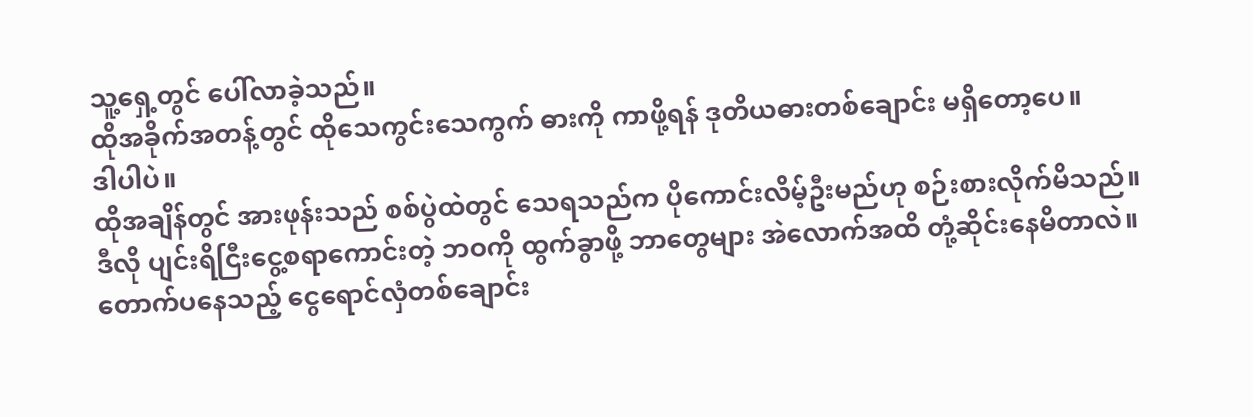သူ့ရှေ့တွင် ပေါ်လာခဲ့သည်။
ထိုအခိုက်အတန့်တွင် ထိုသေကွင်းသေကွက် ဓားကို ကာဖို့ရန် ဒုတိယဓားတစ်ချောင်း မရှိတော့ပေ။
ဒါပါပဲ။
ထိုအချိန်တွင် အားဖုန်းသည် စစ်ပွဲထဲတွင် သေရသည်က ပိုကောင်းလိမ့်ဦးမည်ဟု စဉ်းစားလိုက်မိသည်။
ဒီလို ပျင်းရိငြီးငွေ့စရာကောင်းတဲ့ ဘဝကို ထွက်ခွာဖို့ ဘာတွေများ အဲလောက်အထိ တုံ့ဆိုင်းနေမိတာလဲ။
တောက်ပနေသည့် ငွေရောင်လှံတစ်ချောင်း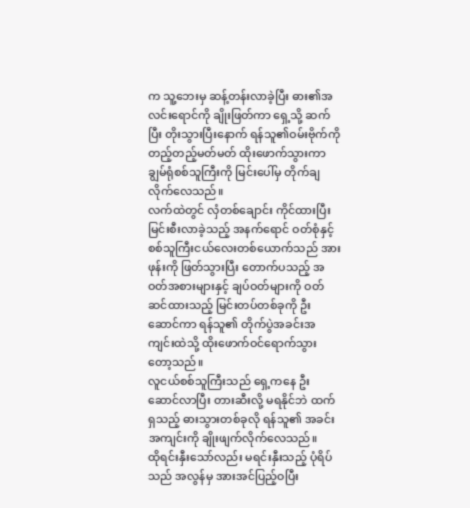က သူ့ဘေးမှ ဆန့်တန်းလာခဲ့ပြီး ဓား၏အလင်းရောင်ကို ချိုးဖြတ်ကာ ရှေ့သို့ ဆက်ပြီး တိုးသွားပြီးနောက် ရန်သူ၏ဝမ်းဗိုက်ကို တည့်တည့်မတ်မတ် ထိုးဖောက်သွားကာ ချွမ်ရုံစစ်သူကြီးကို မြင်းပေါ်မှ တိုက်ချလိုက်လေသည်။
လက်ထဲတွင် လှံတစ်ချောင်း ကိုင်ထားပြီး မြင်းစီးလာခဲ့သည့် အနက်ရောင် ဝတ်စုံနှင့် စစ်သူကြီးငယ်လေးတစ်ယောက်သည် အားဖုန်းကို ဖြတ်သွားပြီး တောက်ပသည့် အဝတ်အစားများနှင့် ချပ်ဝတ်များကို ဝတ်ဆင်ထားသည့် မြင်းတပ်တစ်ခုကို ဦးဆောင်ကာ ရန်သူ၏ တိုက်ပွဲအခင်းအကျင်းထဲသို့ ထိုးဖောက်ဝင်ရောက်သွားတော့သည်။
လူငယ်စစ်သူကြီးသည် ရှေ့ကနေ ဦးဆောင်လာပြီး တားဆီးလို့ မရနိုင်ဘဲ ထက်ရှသည့် ဓားသွားတစ်ခုလို ရန်သူ၏ အခင်းအကျင်းကို ချိုးဖျက်လိုက်လေသည်။
ထိုရင်းနှီးသော်လည်း မရင်းနှီးသည့် ပုံရိပ်သည် အလွန်မှ အားအင်ပြည့်ဝပြီး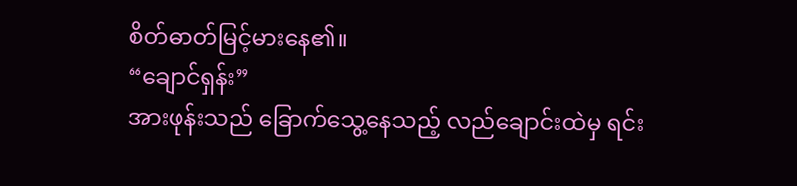စိတ်ဓာတ်မြင့်မားနေ၏။
“ချောင်ရှန်း”
အားဖုန်းသည် ခြောက်သွေ့နေသည့် လည်ချောင်းထဲမှ ရင်း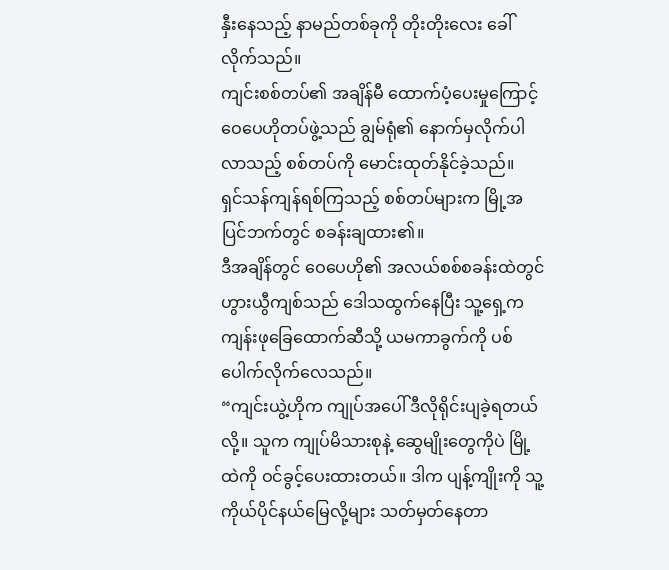နှီးနေသည့် နာမည်တစ်ခုကို တိုးတိုးလေး ခေါ်လိုက်သည်။
ကျင်းစစ်တပ်၏ အချိန်မီ ထောက်ပံ့ပေးမှုကြောင့် ဝေပေဟိုတပ်ဖွဲ့သည် ချွမ်ရုံ၏ နောက်မှလိုက်ပါလာသည့် စစ်တပ်ကို မောင်းထုတ်နိုင်ခဲ့သည်။
ရှင်သန်ကျန်ရစ်ကြသည့် စစ်တပ်များက မြို့အပြင်ဘက်တွင် စခန်းချထား၏။
ဒီအချိန်တွင် ဝေပေဟို၏ အလယ်စစ်စခန်းထဲတွင် ဟွားယွီကျစ်သည် ဒေါသထွက်နေပြီး သူ့ရှေ့က ကျန်းဖုခြေထောက်ဆီသို့ ယမကာခွက်ကို ပစ်ပေါက်လိုက်လေသည်။
“ကျင်းယွဲ့ဟိုက ကျုပ်အပေါ် ဒီလိုရိုင်းပျခဲ့ရတယ်လို့။ သူက ကျုပ်မိသားစုနဲ့ ဆွေမျိုးတွေကိုပဲ မြို့ထဲကို ဝင်ခွင့်ပေးထားတယ်။ ဒါက ပျန့်ကျိုးကို သူ့ကိုယ်ပိုင်နယ်မြေလို့များ သတ်မှတ်နေတာ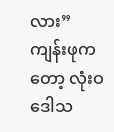လား”
ကျန်းဖုကတော့ လုံးဝ ဒေါသ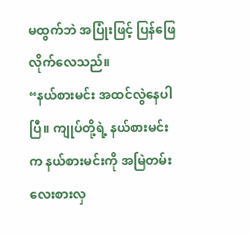မထွက်ဘဲ အပြုံးဖြင့် ပြန်ဖြေလိုက်လေသည်။
“နယ်စားမင်း အထင်လွဲနေပါပြီ။ ကျုပ်တို့ရဲ့ နယ်စားမင်းက နယ်စားမင်းကို အမြဲတမ်း လေးစားလှ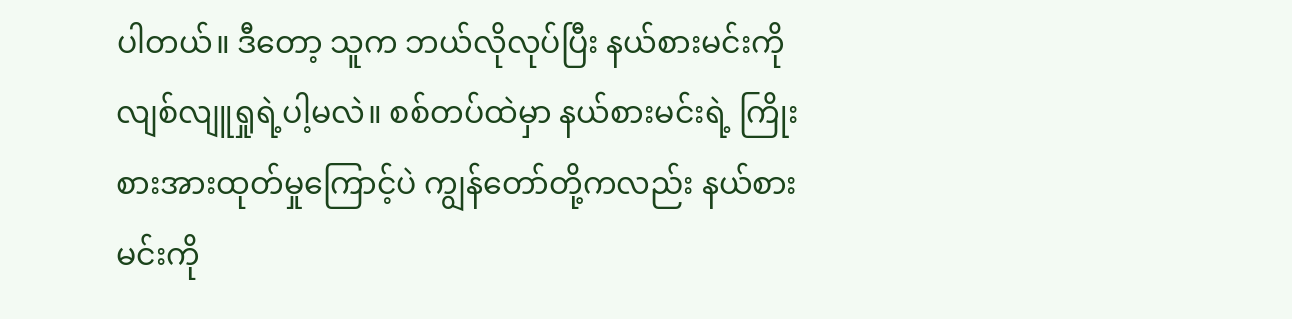ပါတယ်။ ဒီတော့ သူက ဘယ်လိုလုပ်ပြီး နယ်စားမင်းကို လျစ်လျူရှုရဲ့ပါ့မလဲ။ စစ်တပ်ထဲမှာ နယ်စားမင်းရဲ့ ကြိုးစားအားထုတ်မှုကြောင့်ပဲ ကျွန်တော်တို့ကလည်း နယ်စားမင်းကို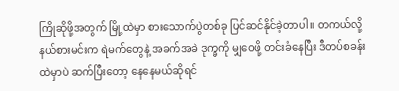ကြိုဆိုဖို့အတွက် မြို့ထဲမှာ စားသောက်ပွဲတစ်ခု ပြင်ဆင်နိုင်ခဲ့တာပါ။ တကယ်လို့ နယ်စားမင်းက ရဲမက်တွေနဲ့ အခက်အခဲ ဒုက္ခကို မျှဝေဖို့ တင်းခံနေပြီး ဒီတပ်စခန်းထဲမှာပဲ ဆက်ပြီးတော့ နေနေမယ်ဆိုရင်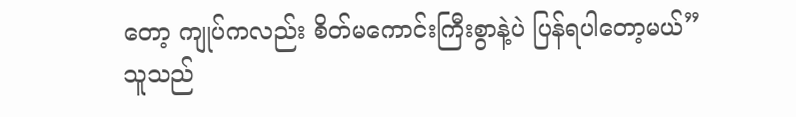တော့ ကျုပ်ကလည်း စိတ်မကောင်းကြီးစွာနဲ့ပဲ ပြန်ရပါတော့မယ်”
သူသည်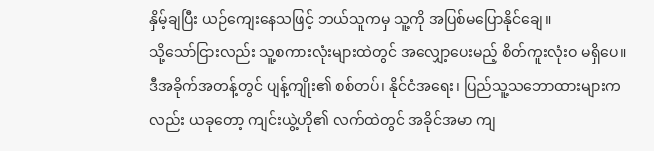နှိမ့်ချပြီး ယဉ်ကျေးနေသဖြင့် ဘယ်သူကမှ သူ့ကို အပြစ်မပြောနိုင်ချေ။
သို့သော်ငြားလည်း သူ့စကားလုံးများထဲတွင် အလျှော့ပေးမည့် စိတ်ကူးလုံးဝ မရှိပေ။
ဒီအခိုက်အတန့်တွင် ပျန့်ကျိုး၏ စစ်တပ်၊ နိုင်ငံအရေး၊ ပြည်သူ့သဘောထားများကလည်း ယခုတော့ ကျင်းယွဲ့ဟို၏ လက်ထဲတွင် အခိုင်အမာ ကျ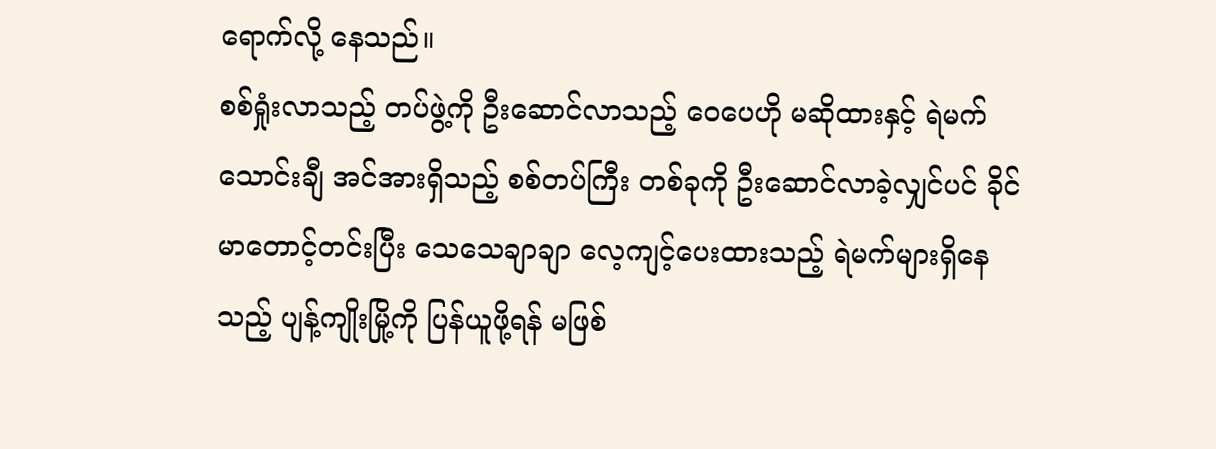ရောက်လို့ နေသည်။
စစ်ရှုံးလာသည့် တပ်ဖွဲ့ကို ဦးဆောင်လာသည့် ဝေပေဟို မဆိုထားနှင့် ရဲမက်သောင်းချီ အင်အားရှိသည့် စစ်တပ်ကြီး တစ်ခုကို ဦးဆောင်လာခဲ့လျှင်ပင် ခိုင်မာတောင့်တင်းပြီး သေသေချာချာ လေ့ကျင့်ပေးထားသည့် ရဲမက်များရှိနေသည့် ပျန့်ကျိုးမြို့ကို ပြန်ယူဖို့ရန် မဖြစ်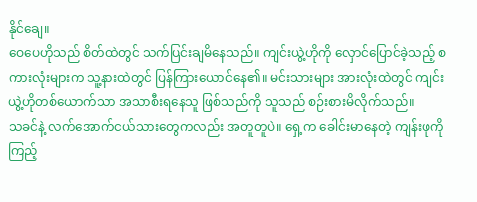နိုင်ချေ။
ဝေပေဟိုသည် စိတ်ထဲတွင် သက်ပြင်းချမိနေသည်။ ကျင်းယွဲ့ဟိုကို လှောင်ပြောင်ခဲ့သည့် စကားလုံးများက သူ့နားထဲတွင် ပြန်ကြားယောင်နေ၏။ မင်းသားများ အားလုံးထဲတွင် ကျင်းယွဲ့ဟိုတစ်ယောက်သာ အသာစီးရနေသူ ဖြစ်သည်ကို သူသည် စဉ်းစားမိလိုက်သည်။
သခင်နဲ့ လက်အောက်ငယ်သားတွေကလည်း အတူတူပဲ။ ရှေ့က ခေါင်းမာနေတဲ့ ကျန်းဖုကို ကြည့်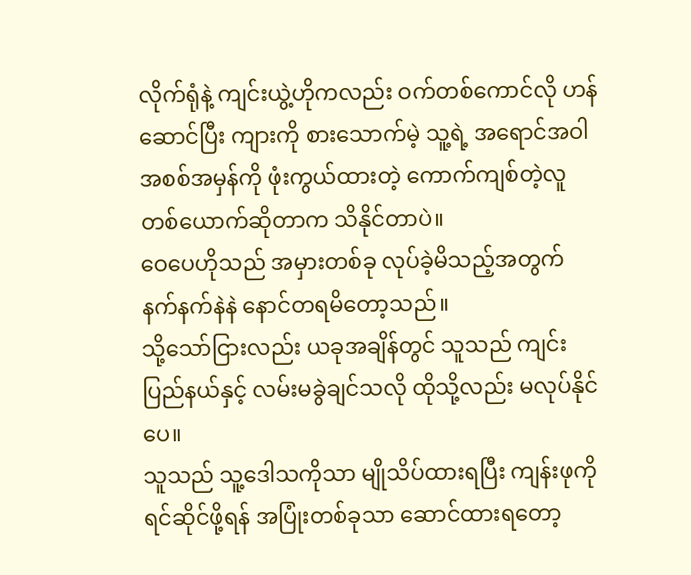လိုက်ရုံနဲ့ ကျင်းယွဲ့ဟိုကလည်း ဝက်တစ်ကောင်လို ဟန်ဆောင်ပြီး ကျားကို စားသောက်မဲ့ သူ့ရဲ့ အရောင်အဝါ အစစ်အမှန်ကို ဖုံးကွယ်ထားတဲ့ ကောက်ကျစ်တဲ့လူတစ်ယောက်ဆိုတာက သိနိုင်တာပဲ။
ဝေပေဟိုသည် အမှားတစ်ခု လုပ်ခဲ့မိသည့်အတွက် နက်နက်နဲနဲ နောင်တရမိတော့သည်။
သို့သော်ငြားလည်း ယခုအချိန်တွင် သူသည် ကျင်းပြည်နယ်နှင့် လမ်းမခွဲချင်သလို ထိုသို့လည်း မလုပ်နိုင်ပေ။
သူသည် သူ့ဒေါသကိုသာ မျိုသိပ်ထားရပြီး ကျန်းဖုကို ရင်ဆိုင်ဖို့ရန် အပြုံးတစ်ခုသာ ဆောင်ထားရတော့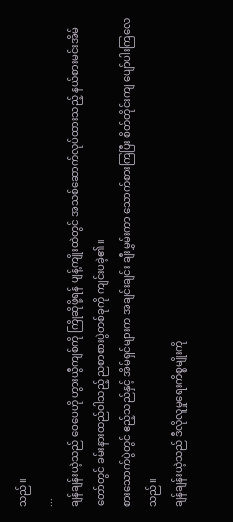သည်။
...
ချန်ချန်းယဲ့သည် ဝေပေဟို ဟွားယွီကျစ်ကို ကြိုဆိုဖို့ရန် ပျန့်ကျိုးထဲတွင် အသစ်ဆောက်လုပ်ထားသည့် နယ်စားမင်းအိမ်တော်တွင် ခမ်းနားထည်ဝါသည့် ညစာစားပွဲတစ်ခုကို ကျင်းပခဲ့၏။
စားသောက်ပွဲတွင် ဧည့်သည်နှင့် အိမ်ရှင်များက အချင်းချင်း ချီးမွှမ်းကာ သောက်စားကြပြီး စိတ်တိုင်းကျ ပျော်ပါးကြလေသည်။
ချန်ချန်းယဲ့သည် ဒီလိုလူမှုရေးကိစ္စမျိုးကို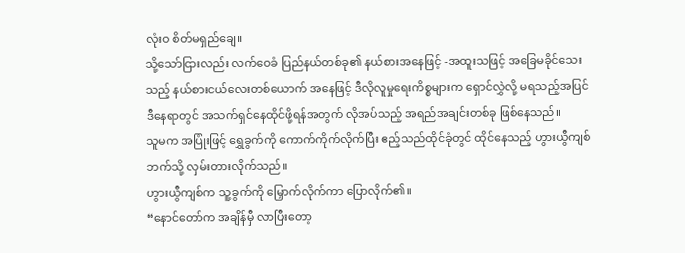လုံးဝ စိတ်မရှည်ချေ။
သို့သော်ငြားလည်း လက်ဝေခံ ပြည်နယ်တစ်ခု၏ နယ်စားအနေဖြင့် -အထူးသဖြင့် အခြေမခိုင်သေးသည့် နယ်စားငယ်လေးတစ်ယောက် အနေဖြင့် ဒီလိုလူမှုရေးကိစ္စများက ရှောင်လွှဲလို့ မရသည့်အပြင် ဒီနေရာတွင် အသက်ရှင်နေထိုင်ဖို့ရန်အတွက် လိုအပ်သည့် အရည်အချင်းတစ်ခု ဖြစ်နေသည်။
သူမက အပြုံးဖြင့် ရွှေခွက်ကို ကောက်ကိုက်လိုက်ပြီး ဧည့်သည်ထိုင်ခုံတွင် ထိုင်နေသည့် ဟွားယွီကျစ်ဘက်သို့ လှမ်းတားလိုက်သည်။
ဟွားယွီကျစ်က သူ့ခွက်ကို မြှောက်လိုက်ကာ ပြောလိုက်၏။
“နောင်တော်က အချိန်မှီ လာပြီးတော့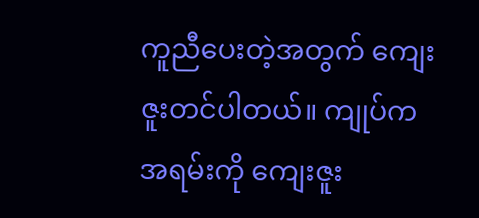ကူညီပေးတဲ့အတွက် ကျေးဇူးတင်ပါတယ်။ ကျုပ်က အရမ်းကို ကျေးဇူး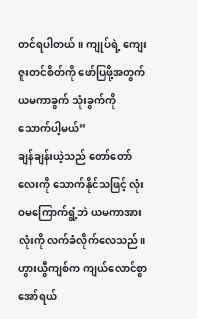တင်ရပါတယ်။ ကျုပ်ရဲ့ ကျေးဇူးတင်စိတ်ကို ဖော်ပြဖို့အတွက် ယမကာခွက် သုံးခွက်ကို သောက်ပါ့မယ်”
ချန်ချန်းယဲ့သည် တော်တော်လေးကို သောက်နိုင်သဖြင့် လုံးဝမကြောက်ရွံ့ဘဲ ယမကာအားလုံးကို လက်ခံလိုက်လေသည်။
ဟွားယွီကျစ်က ကျယ်လောင်စွာ အော်ရယ်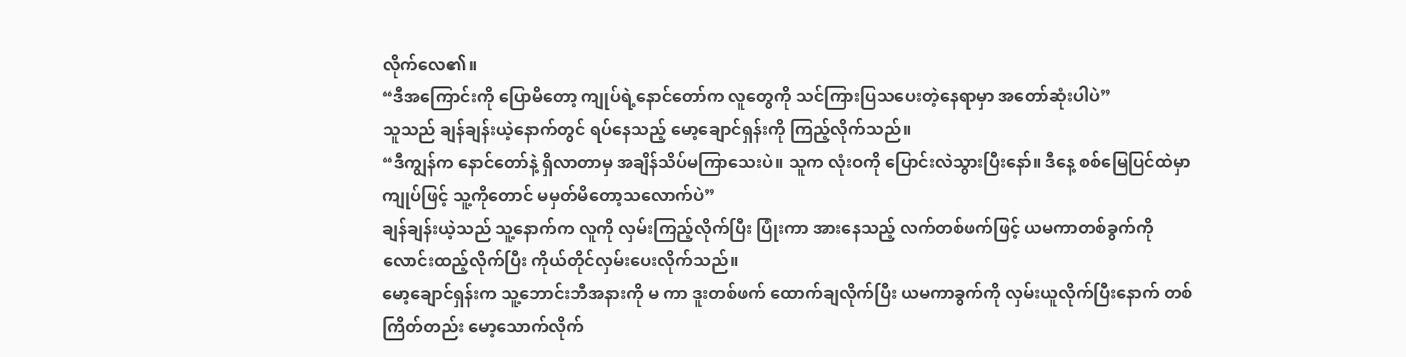လိုက်လေ၏။
“ဒီအကြောင်းကို ပြောမိတော့ ကျုပ်ရဲ့နောင်တော်က လူတွေကို သင်ကြားပြသပေးတဲ့နေရာမှာ အတော်ဆုံးပါပဲ”
သူသည် ချန်ချန်းယဲ့နောက်တွင် ရပ်နေသည့် မော့ချောင်ရှန်းကို ကြည့်လိုက်သည်။
“ဒီကျွန်က နောင်တော်နဲ့ ရှိလာတာမှ အချိန်သိပ်မကြာသေးပဲ။ သူက လုံးဝကို ပြောင်းလဲသွားပြီးနော်။ ဒီနေ့ စစ်မြေပြင်ထဲမှာ ကျုပ်ဖြင့် သူ့ကိုတောင် မမှတ်မိတော့သလောက်ပဲ”
ချန်ချန်းယဲ့သည် သူ့နောက်က လူကို လှမ်းကြည့်လိုက်ပြီး ပြုံးကာ အားနေသည့် လက်တစ်ဖက်ဖြင့် ယမကာတစ်ခွက်ကို လောင်းထည့်လိုက်ပြီး ကိုယ်တိုင်လှမ်းပေးလိုက်သည်။
မော့ချောင်ရှန်းက သူ့ဘောင်းဘီအနားကို မ ကာ ဒူးတစ်ဖက် ထောက်ချလိုက်ပြီး ယမကာခွက်ကို လှမ်းယူလိုက်ပြီးနောက် တစ်ကြိတ်တည်း မော့သောက်လိုက်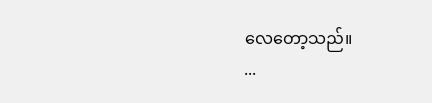လေတော့သည်။
...